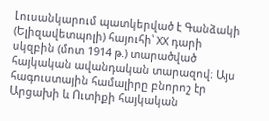Լուսանկարում պատկերված է Գանձակի (Ելիզավետպոլի) հայուհի՝ XX դարի սկզբին (մոտ 1914 թ.) տարածված հայկական ավանդական տարազով։ Այս հագուստային համալիրը բնորոշ էր Արցախի և Ուտիքի հայկական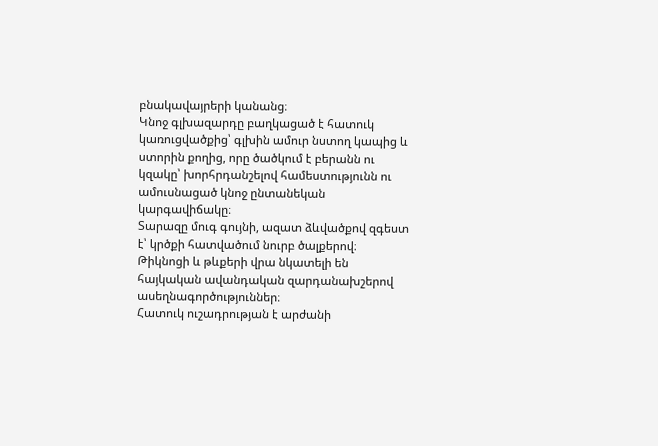բնակավայրերի կանանց։
Կնոջ գլխազարդը բաղկացած է հատուկ կառուցվածքից՝ գլխին ամուր նստող կապից և ստորին քողից, որը ծածկում է բերանն ու կզակը՝ խորհրդանշելով համեստությունն ու ամուսնացած կնոջ ընտանեկան կարգավիճակը։
Տարազը մուգ գույնի, ազատ ձևվածքով զգեստ է՝ կրծքի հատվածում նուրբ ծալքերով։ Թիկնոցի և թևքերի վրա նկատելի են հայկական ավանդական զարդանախշերով ասեղնագործություններ։
Հատուկ ուշադրության է արժանի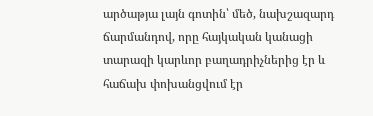արծաթյա լայն գոտին՝ մեծ, նախշազարդ ճարմանդով, որը հայկական կանացի տարազի կարևոր բաղադրիչներից էր և հաճախ փոխանցվում էր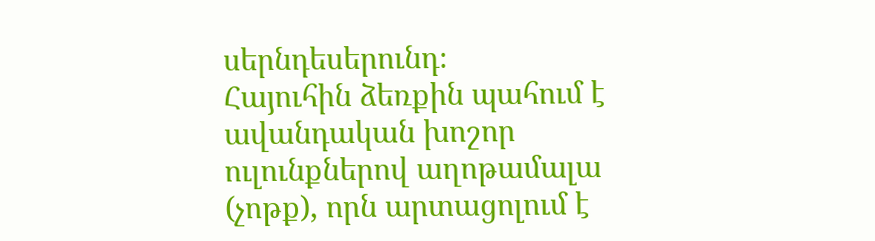սերնդեսերունդ։
Հայուհին ձեռքին պահում է ավանդական խոշոր ուլունքներով աղոթամալա (չոթք), որն արտացոլում է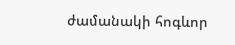ժամանակի հոգևոր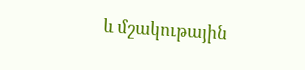և մշակութային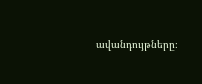ավանդույթները։